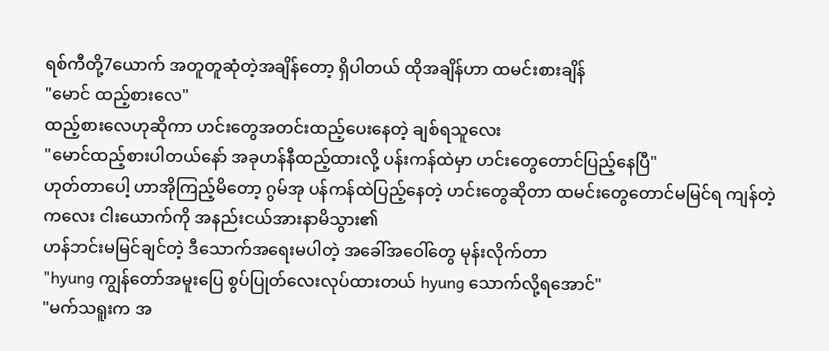ရစ်ကီတို့7ယောက် အတူတူဆုံတဲ့အချိန်တော့ ရှိပါတယ် ထိုအချိန်ဟာ ထမင်းစားချိန်
"မောင် ထည့်စားလေ"
ထည့်စားလေဟုဆိုကာ ဟင်းတွေအတင်းထည့်ပေးနေတဲ့ ချစ်ရသူလေး
"မောင်ထည့်စားပါတယ်နော် အခုဟန်နီထည့်ထားလို့ ပန်းကန်ထဲမှာ ဟင်းတွေတောင်ပြည့်နေပြီ"
ဟုတ်တာပေါ့ ဟာအိုကြည့်မိတော့ ဂွမ်အု ပန်ကန်ထဲပြည့်နေတဲ့ ဟင်းတွေဆိုတာ ထမင်းတွေတောင်မမြင်ရ ကျန်တဲ့ကလေး ငါးယောက်ကို အနည်းငယ်အားနာမိသွား၏
ဟန်ဘင်းမမြင်ချင်တဲ့ ဒီသောက်အရေးမပါတဲ့ အခေါ်အဝေါ်တွေ မုန်းလိုက်တာ
"hyung ကျွန်တော်အမူးပြေ စွပ်ပြုတ်လေးလုပ်ထားတယ် hyung သောက်လို့ရအောင်"
"မက်သရူးက အ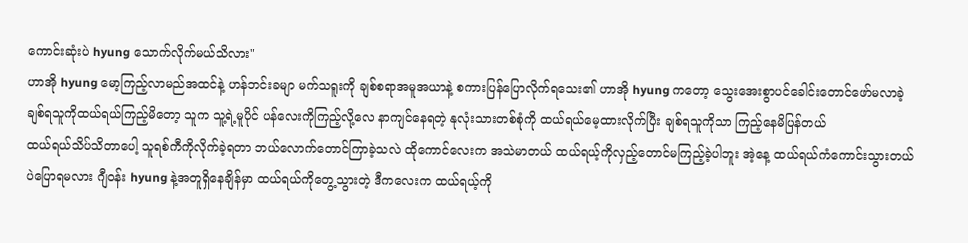ကောင်းဆုံးပဲ hyung သောက်လိုက်မယ်သိလား"
ဟာအို hyung မော့ကြည့်လာမည်အထင်နဲ့ ဟန်ဘင်းခမျာ မက်သရူးကို ချစ်စရာအမူအယာနဲ့ စကားပြန်ပြောလိုက်ရသေး၏ ဟာအို hyung ကတော့ သွေးအေးစွာပင်ခေါင်းတောင်ဖော်မလာခဲ့
ချစ်ရသူကိုထယ်ရယ်ကြည့်မိတော့ သူက သူ့ရဲ့မူပိုင် ပန်လေးကိုကြည့်လို့လေ နာကျင်နေရတဲ့ နုလုံးသားတစ်စုံကို ထယ်ရယ်မေ့ထားလိုက်ပြီး ချစ်ရသူကိုသာ ကြည့်နေမိပြန်တယ်
ထယ်ရယ်သိပ်သိတာပေါ့ သူရစ်ကီကိုလိုက်ခဲ့ရတာ ဘယ်လောက်တောင်ကြာခဲ့သလဲ ထိုကောင်လေးက အသဲမာတယ် ထယ်ရယ့်ကိုလှည့်တောင်မကြည့်ခဲ့ပါဘူး အဲ့နေ့ ထယ်ရယ်ကံကောင်းသွားတယ်ပဲပြောရမလား ဂျီဝန်း hyung နဲ့အတူရှိနေချိန်မှာ ထယ်ရယ်ကိုတွေ့သွားတဲ့ ဒီကလေးက ထယ်ရယ့်ကို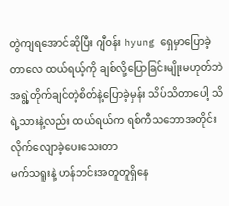တွဲကျရအောင်ဆိုပြီး ဂျီဝန်း hyung ရှေမှာပြောခဲ့တာလေ ထယ်ရယ့်ကို ချစ်လို့ပြောခြင်းမျိုးမဟုတ်ဘဲ အရွဲ့တိုက်ချင်တဲ့စိတ်နဲ့ပြောခဲ့မှန်း သိပ်သိတာပေါ့ သိရဲ့သားနဲ့လည်း ထယ်ရယ်က ရစ်ကီသဘောအတိုင်း လိုက်လျောခဲ့ပေးသေးတာ
မက်သရူးနဲ့ ဟန်ဘင်းအတူတူရှိနေ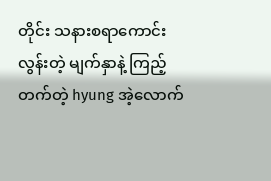တိုင်း သနားစရာကောင်းလွန်းတဲ့ မျက်နှာနဲ့ ကြည့်တက်တဲ့ hyung အဲ့လောက်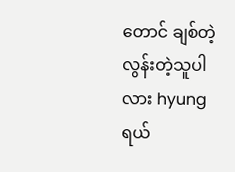တောင် ချစ်တဲ့လွန်းတဲ့သူပါလား hyung ရယ်